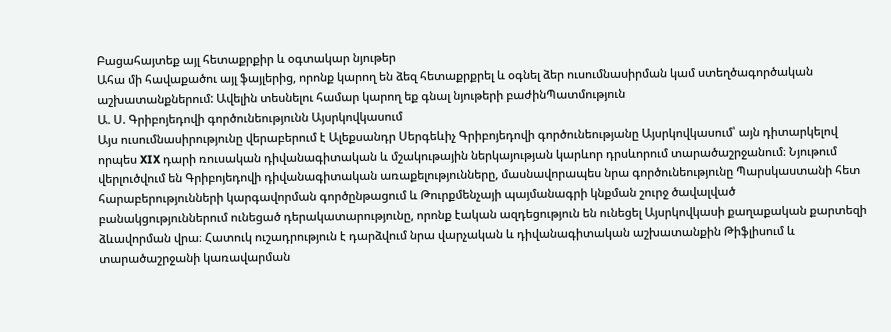Բացահայտեք այլ հետաքրքիր և օգտակար նյութեր
Ահա մի հավաքածու այլ ֆայլերից, որոնք կարող են ձեզ հետաքրքրել և օգնել ձեր ուսումնասիրման կամ ստեղծագործական աշխատանքներում: Ավելին տեսնելու համար կարող եք գնալ նյութերի բաժինՊատմություն
Ա. Ս. Գրիբոյեդովի գործունեությունն Այսրկովկասում
Այս ուսումնասիրությունը վերաբերում է Ալեքսանդր Սերգեևիչ Գրիբոյեդովի գործունեությանը Այսրկովկասում՝ այն դիտարկելով որպես XIX դարի ռուսական դիվանագիտական և մշակութային ներկայության կարևոր դրսևորում տարածաշրջանում։ Նյութում վերլուծվում են Գրիբոյեդովի դիվանագիտական առաքելությունները, մասնավորապես նրա գործունեությունը Պարսկաստանի հետ հարաբերությունների կարգավորման գործընթացում և Թուրքմենչայի պայմանագրի կնքման շուրջ ծավալված բանակցություններում ունեցած դերակատարությունը, որոնք էական ազդեցություն են ունեցել Այսրկովկասի քաղաքական քարտեզի ձևավորման վրա։ Հատուկ ուշադրություն է դարձվում նրա վարչական և դիվանագիտական աշխատանքին Թիֆլիսում և տարածաշրջանի կառավարման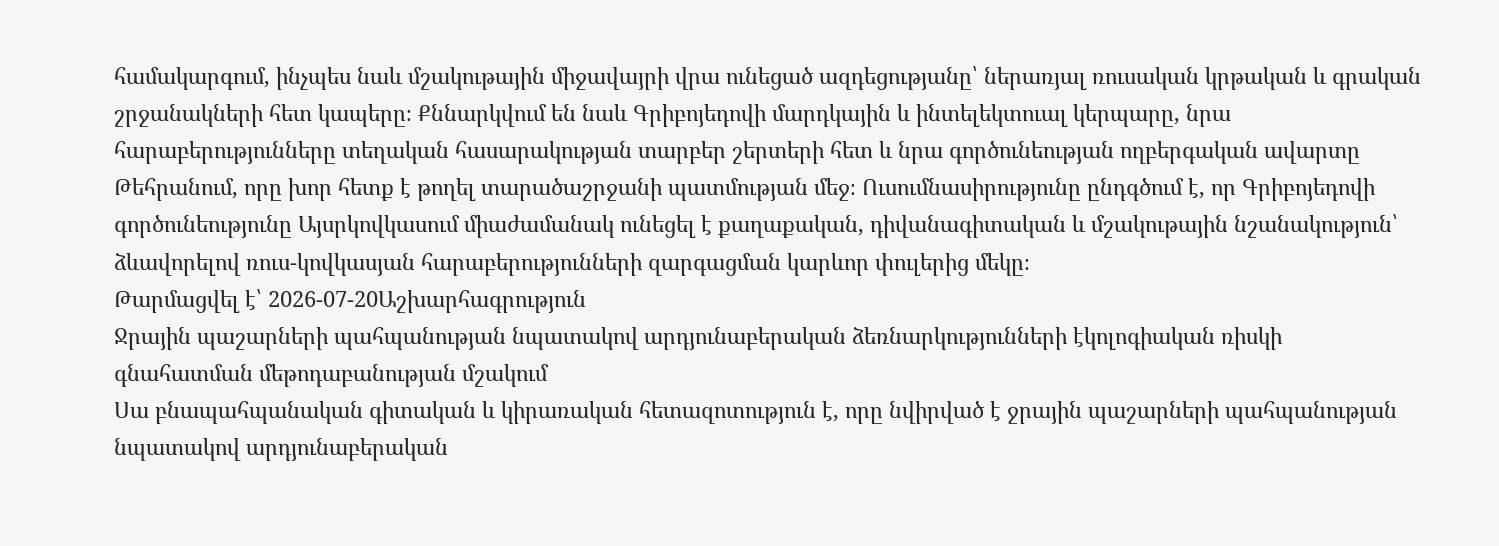համակարգում, ինչպես նաև մշակութային միջավայրի վրա ունեցած ազդեցությանը՝ ներառյալ ռուսական կրթական և գրական շրջանակների հետ կապերը։ Քննարկվում են նաև Գրիբոյեդովի մարդկային և ինտելեկտուալ կերպարը, նրա հարաբերությունները տեղական հասարակության տարբեր շերտերի հետ և նրա գործունեության ողբերգական ավարտը Թեհրանում, որը խոր հետք է թողել տարածաշրջանի պատմության մեջ։ Ուսումնասիրությունը ընդգծում է, որ Գրիբոյեդովի գործունեությունը Այսրկովկասում միաժամանակ ունեցել է քաղաքական, դիվանագիտական և մշակութային նշանակություն՝ ձևավորելով ռուս-կովկասյան հարաբերությունների զարգացման կարևոր փուլերից մեկը։
Թարմացվել է՝ 2026-07-20Աշխարհագրություն
Ջրային պաշարների պահպանության նպատակով արդյունաբերական ձեռնարկությունների էկոլոգիական ռիսկի գնահատման մեթոդաբանության մշակում
Սա բնապահպանական գիտական և կիրառական հետազոտություն է, որը նվիրված է ջրային պաշարների պահպանության նպատակով արդյունաբերական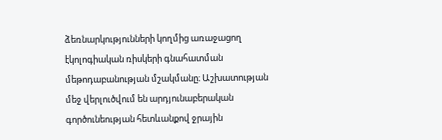ձեռնարկությունների կողմից առաջացող էկոլոգիական ռիսկերի գնահատման մեթոդաբանության մշակմանը։ Աշխատության մեջ վերլուծվում են արդյունաբերական գործունեության հետևանքով ջրային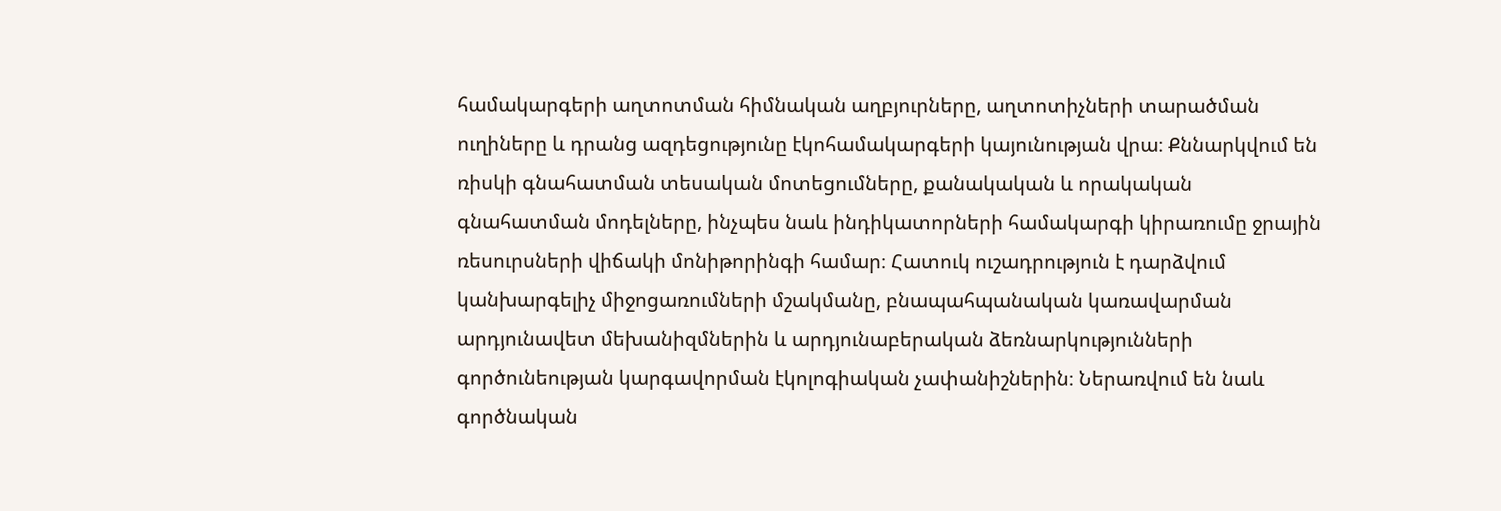համակարգերի աղտոտման հիմնական աղբյուրները, աղտոտիչների տարածման ուղիները և դրանց ազդեցությունը էկոհամակարգերի կայունության վրա։ Քննարկվում են ռիսկի գնահատման տեսական մոտեցումները, քանակական և որակական գնահատման մոդելները, ինչպես նաև ինդիկատորների համակարգի կիրառումը ջրային ռեսուրսների վիճակի մոնիթորինգի համար։ Հատուկ ուշադրություն է դարձվում կանխարգելիչ միջոցառումների մշակմանը, բնապահպանական կառավարման արդյունավետ մեխանիզմներին և արդյունաբերական ձեռնարկությունների գործունեության կարգավորման էկոլոգիական չափանիշներին։ Ներառվում են նաև գործնական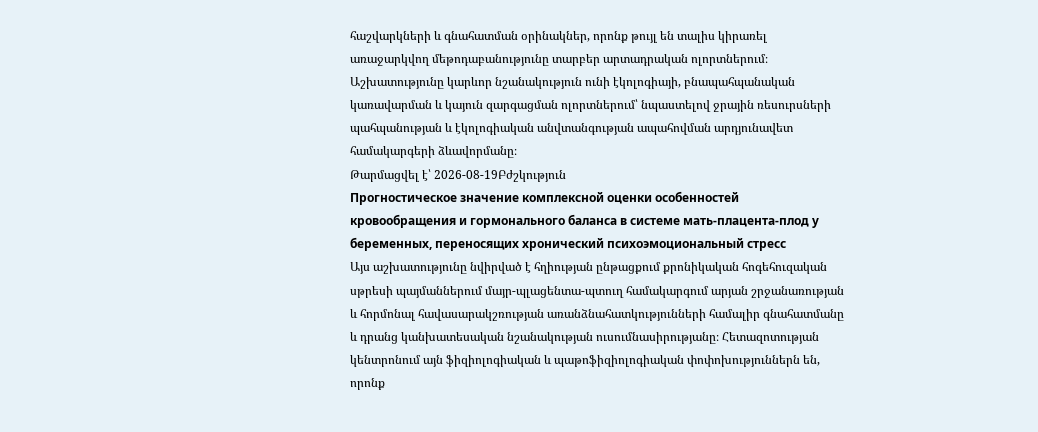հաշվարկների և գնահատման օրինակներ, որոնք թույլ են տալիս կիրառել առաջարկվող մեթոդաբանությունը տարբեր արտադրական ոլորտներում։ Աշխատությունը կարևոր նշանակություն ունի էկոլոգիայի, բնապահպանական կառավարման և կայուն զարգացման ոլորտներում՝ նպաստելով ջրային ռեսուրսների պահպանության և էկոլոգիական անվտանգության ապահովման արդյունավետ համակարգերի ձևավորմանը։
Թարմացվել է՝ 2026-08-19Բժշկություն
Прогностическое значение комплексной оценки особенностей кровообращения и гормонального баланса в системе мать-плацента-плод у беременных, переносящих хронический психоэмоциональный стресс
Այս աշխատությունը նվիրված է հղիության ընթացքում քրոնիկական հոգեհուզական սթրեսի պայմաններում մայր-պլացենտա-պտուղ համակարգում արյան շրջանառության և հորմոնալ հավասարակշռության առանձնահատկությունների համալիր գնահատմանը և դրանց կանխատեսական նշանակության ուսումնասիրությանը։ Հետազոտության կենտրոնում այն ֆիզիոլոգիական և պաթոֆիզիոլոգիական փոփոխություններն են, որոնք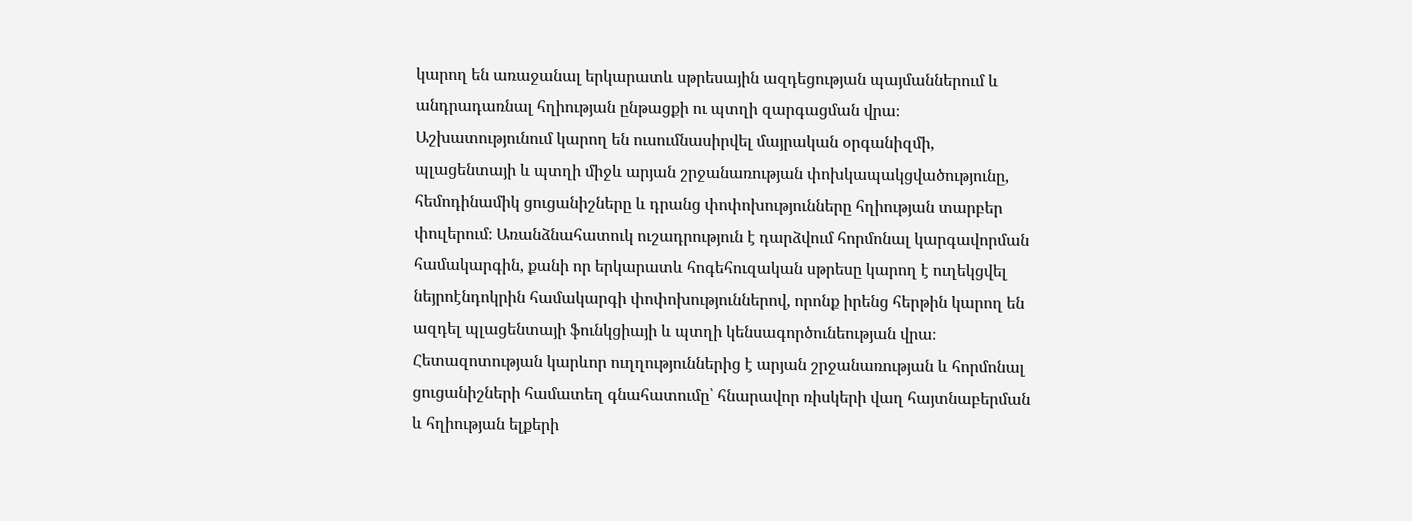կարող են առաջանալ երկարատև սթրեսային ազդեցության պայմաններում և անդրադառնալ հղիության ընթացքի ու պտղի զարգացման վրա։ Աշխատությունում կարող են ուսումնասիրվել մայրական օրգանիզմի, պլացենտայի և պտղի միջև արյան շրջանառության փոխկապակցվածությունը, հեմոդինամիկ ցուցանիշները և դրանց փոփոխությունները հղիության տարբեր փուլերում։ Առանձնահատուկ ուշադրություն է դարձվում հորմոնալ կարգավորման համակարգին, քանի որ երկարատև հոգեհուզական սթրեսը կարող է ուղեկցվել նեյրոէնդոկրին համակարգի փոփոխություններով, որոնք իրենց հերթին կարող են ազդել պլացենտայի ֆունկցիայի և պտղի կենսագործունեության վրա։ Հետազոտության կարևոր ուղղություններից է արյան շրջանառության և հորմոնալ ցուցանիշների համատեղ գնահատումը՝ հնարավոր ռիսկերի վաղ հայտնաբերման և հղիության ելքերի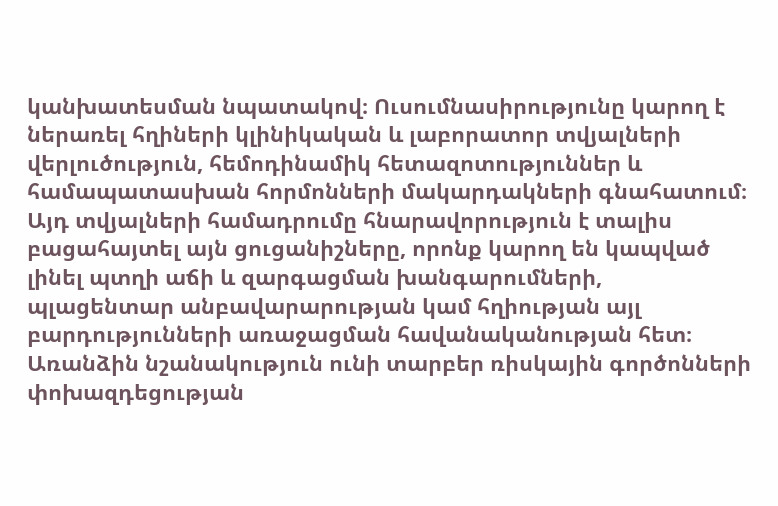կանխատեսման նպատակով։ Ուսումնասիրությունը կարող է ներառել հղիների կլինիկական և լաբորատոր տվյալների վերլուծություն, հեմոդինամիկ հետազոտություններ և համապատասխան հորմոնների մակարդակների գնահատում։ Այդ տվյալների համադրումը հնարավորություն է տալիս բացահայտել այն ցուցանիշները, որոնք կարող են կապված լինել պտղի աճի և զարգացման խանգարումների, պլացենտար անբավարարության կամ հղիության այլ բարդությունների առաջացման հավանականության հետ։ Առանձին նշանակություն ունի տարբեր ռիսկային գործոնների փոխազդեցության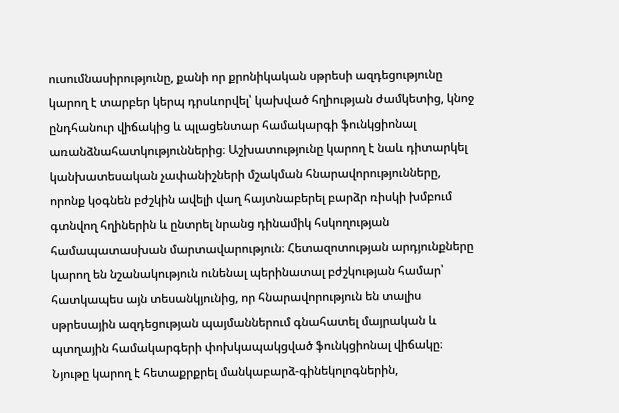ուսումնասիրությունը, քանի որ քրոնիկական սթրեսի ազդեցությունը կարող է տարբեր կերպ դրսևորվել՝ կախված հղիության ժամկետից, կնոջ ընդհանուր վիճակից և պլացենտար համակարգի ֆունկցիոնալ առանձնահատկություններից։ Աշխատությունը կարող է նաև դիտարկել կանխատեսական չափանիշների մշակման հնարավորությունները, որոնք կօգնեն բժշկին ավելի վաղ հայտնաբերել բարձր ռիսկի խմբում գտնվող հղիներին և ընտրել նրանց դինամիկ հսկողության համապատասխան մարտավարություն։ Հետազոտության արդյունքները կարող են նշանակություն ունենալ պերինատալ բժշկության համար՝ հատկապես այն տեսանկյունից, որ հնարավորություն են տալիս սթրեսային ազդեցության պայմաններում գնահատել մայրական և պտղային համակարգերի փոխկապակցված ֆունկցիոնալ վիճակը։ Նյութը կարող է հետաքրքրել մանկաբարձ-գինեկոլոգներին,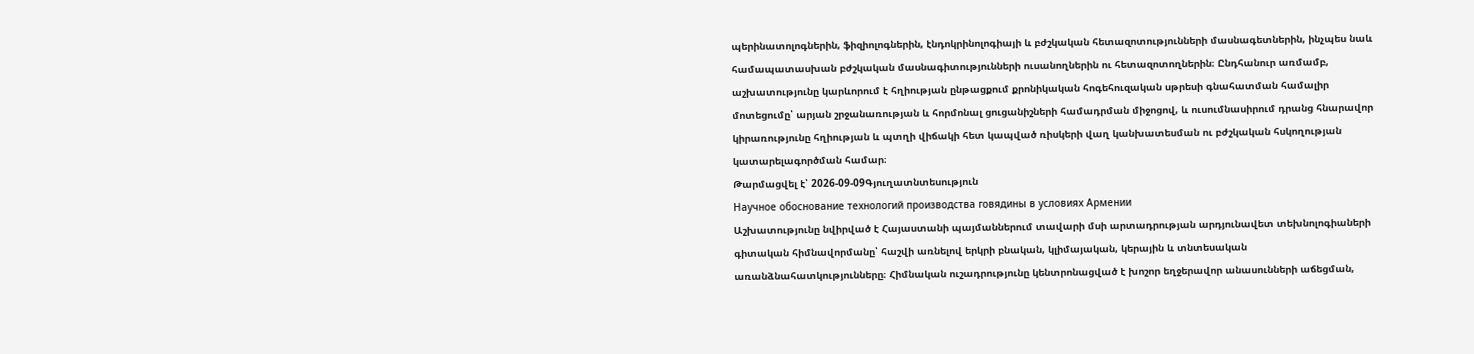պերինատոլոգներին, ֆիզիոլոգներին, էնդոկրինոլոգիայի և բժշկական հետազոտությունների մասնագետներին, ինչպես նաև համապատասխան բժշկական մասնագիտությունների ուսանողներին ու հետազոտողներին։ Ընդհանուր առմամբ, աշխատությունը կարևորում է հղիության ընթացքում քրոնիկական հոգեհուզական սթրեսի գնահատման համալիր մոտեցումը՝ արյան շրջանառության և հորմոնալ ցուցանիշների համադրման միջոցով, և ուսումնասիրում դրանց հնարավոր կիրառությունը հղիության և պտղի վիճակի հետ կապված ռիսկերի վաղ կանխատեսման ու բժշկական հսկողության կատարելագործման համար։
Թարմացվել է՝ 2026-09-09Գյուղատնտեսություն
Научное обоснование технологий производства говядины в условиях Армении
Աշխատությունը նվիրված է Հայաստանի պայմաններում տավարի մսի արտադրության արդյունավետ տեխնոլոգիաների գիտական հիմնավորմանը՝ հաշվի առնելով երկրի բնական, կլիմայական, կերային և տնտեսական առանձնահատկությունները։ Հիմնական ուշադրությունը կենտրոնացված է խոշոր եղջերավոր անասունների աճեցման,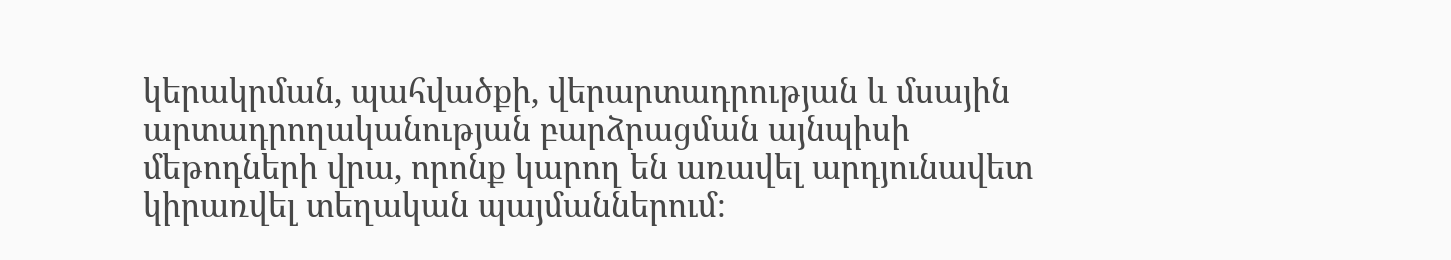կերակրման, պահվածքի, վերարտադրության և մսային արտադրողականության բարձրացման այնպիսի մեթոդների վրա, որոնք կարող են առավել արդյունավետ կիրառվել տեղական պայմաններում։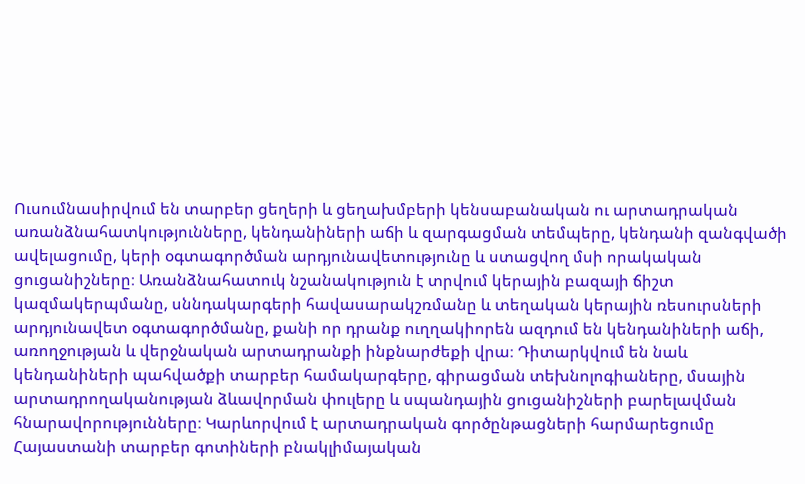Ուսումնասիրվում են տարբեր ցեղերի և ցեղախմբերի կենսաբանական ու արտադրական առանձնահատկությունները, կենդանիների աճի և զարգացման տեմպերը, կենդանի զանգվածի ավելացումը, կերի օգտագործման արդյունավետությունը և ստացվող մսի որակական ցուցանիշները։ Առանձնահատուկ նշանակություն է տրվում կերային բազայի ճիշտ կազմակերպմանը, սննդակարգերի հավասարակշռմանը և տեղական կերային ռեսուրսների արդյունավետ օգտագործմանը, քանի որ դրանք ուղղակիորեն ազդում են կենդանիների աճի, առողջության և վերջնական արտադրանքի ինքնարժեքի վրա։ Դիտարկվում են նաև կենդանիների պահվածքի տարբեր համակարգերը, գիրացման տեխնոլոգիաները, մսային արտադրողականության ձևավորման փուլերը և սպանդային ցուցանիշների բարելավման հնարավորությունները։ Կարևորվում է արտադրական գործընթացների հարմարեցումը Հայաստանի տարբեր գոտիների բնակլիմայական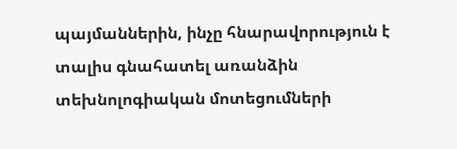պայմաններին, ինչը հնարավորություն է տալիս գնահատել առանձին տեխնոլոգիական մոտեցումների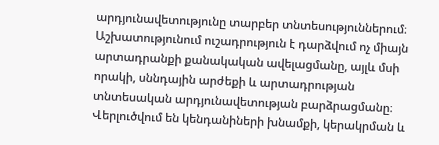արդյունավետությունը տարբեր տնտեսություններում։ Աշխատությունում ուշադրություն է դարձվում ոչ միայն արտադրանքի քանակական ավելացմանը, այլև մսի որակի, սննդային արժեքի և արտադրության տնտեսական արդյունավետության բարձրացմանը։ Վերլուծվում են կենդանիների խնամքի, կերակրման և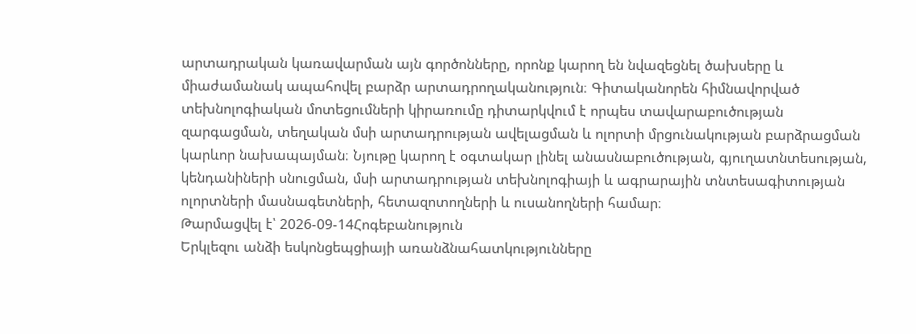արտադրական կառավարման այն գործոնները, որոնք կարող են նվազեցնել ծախսերը և միաժամանակ ապահովել բարձր արտադրողականություն։ Գիտականորեն հիմնավորված տեխնոլոգիական մոտեցումների կիրառումը դիտարկվում է որպես տավարաբուծության զարգացման, տեղական մսի արտադրության ավելացման և ոլորտի մրցունակության բարձրացման կարևոր նախապայման։ Նյութը կարող է օգտակար լինել անասնաբուծության, գյուղատնտեսության, կենդանիների սնուցման, մսի արտադրության տեխնոլոգիայի և ագրարային տնտեսագիտության ոլորտների մասնագետների, հետազոտողների և ուսանողների համար։
Թարմացվել է՝ 2026-09-14Հոգեբանություն
Երկլեզու անձի եսկոնցեպցիայի առանձնահատկությունները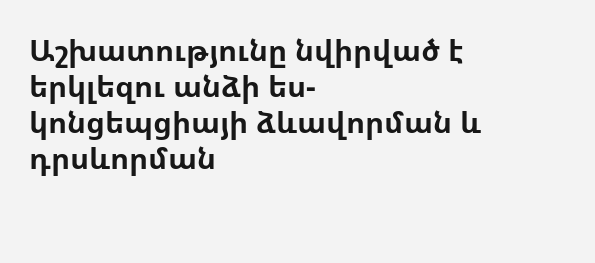Աշխատությունը նվիրված է երկլեզու անձի ես-կոնցեպցիայի ձևավորման և դրսևորման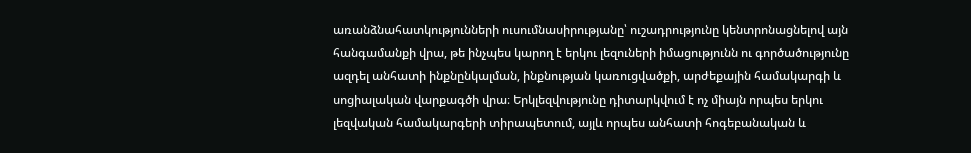առանձնահատկությունների ուսումնասիրությանը՝ ուշադրությունը կենտրոնացնելով այն հանգամանքի վրա, թե ինչպես կարող է երկու լեզուների իմացությունն ու գործածությունը ազդել անհատի ինքնընկալման, ինքնության կառուցվածքի, արժեքային համակարգի և սոցիալական վարքագծի վրա։ Երկլեզվությունը դիտարկվում է ոչ միայն որպես երկու լեզվական համակարգերի տիրապետում, այլև որպես անհատի հոգեբանական և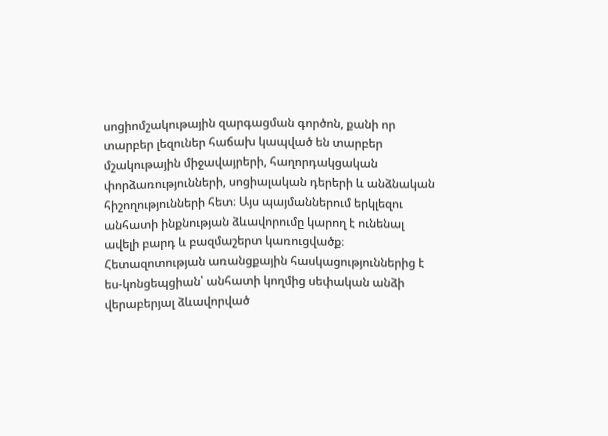սոցիոմշակութային զարգացման գործոն, քանի որ տարբեր լեզուներ հաճախ կապված են տարբեր մշակութային միջավայրերի, հաղորդակցական փորձառությունների, սոցիալական դերերի և անձնական հիշողությունների հետ։ Այս պայմաններում երկլեզու անհատի ինքնության ձևավորումը կարող է ունենալ ավելի բարդ և բազմաշերտ կառուցվածք։ Հետազոտության առանցքային հասկացություններից է ես-կոնցեպցիան՝ անհատի կողմից սեփական անձի վերաբերյալ ձևավորված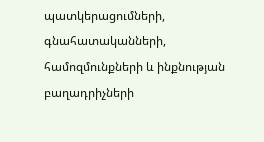պատկերացումների, գնահատականների, համոզմունքների և ինքնության բաղադրիչների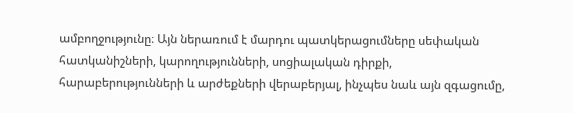ամբողջությունը։ Այն ներառում է մարդու պատկերացումները սեփական հատկանիշների, կարողությունների, սոցիալական դիրքի, հարաբերությունների և արժեքների վերաբերյալ, ինչպես նաև այն զգացումը,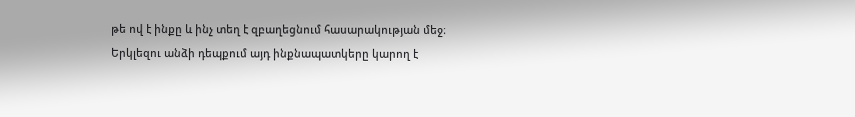թե ով է ինքը և ինչ տեղ է զբաղեցնում հասարակության մեջ։ Երկլեզու անձի դեպքում այդ ինքնապատկերը կարող է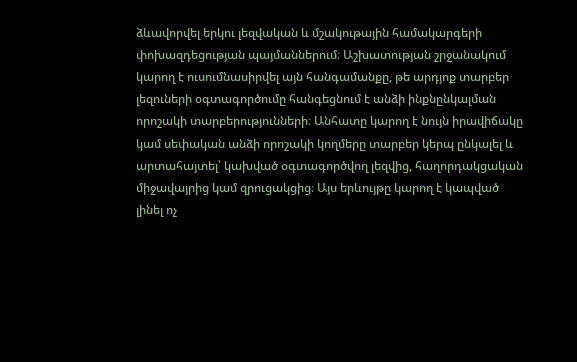ձևավորվել երկու լեզվական և մշակութային համակարգերի փոխազդեցության պայմաններում։ Աշխատության շրջանակում կարող է ուսումնասիրվել այն հանգամանքը, թե արդյոք տարբեր լեզուների օգտագործումը հանգեցնում է անձի ինքնընկալման որոշակի տարբերությունների։ Անհատը կարող է նույն իրավիճակը կամ սեփական անձի որոշակի կողմերը տարբեր կերպ ընկալել և արտահայտել՝ կախված օգտագործվող լեզվից, հաղորդակցական միջավայրից կամ զրուցակցից։ Այս երևույթը կարող է կապված լինել ոչ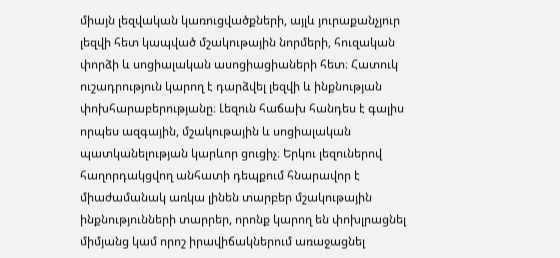միայն լեզվական կառուցվածքների, այլև յուրաքանչյուր լեզվի հետ կապված մշակութային նորմերի, հուզական փորձի և սոցիալական ասոցիացիաների հետ։ Հատուկ ուշադրություն կարող է դարձվել լեզվի և ինքնության փոխհարաբերությանը։ Լեզուն հաճախ հանդես է գալիս որպես ազգային, մշակութային և սոցիալական պատկանելության կարևոր ցուցիչ։ Երկու լեզուներով հաղորդակցվող անհատի դեպքում հնարավոր է միաժամանակ առկա լինեն տարբեր մշակութային ինքնությունների տարրեր, որոնք կարող են փոխլրացնել միմյանց կամ որոշ իրավիճակներում առաջացնել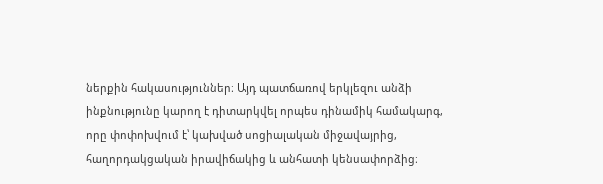ներքին հակասություններ։ Այդ պատճառով երկլեզու անձի ինքնությունը կարող է դիտարկվել որպես դինամիկ համակարգ, որը փոփոխվում է՝ կախված սոցիալական միջավայրից, հաղորդակցական իրավիճակից և անհատի կենսափորձից։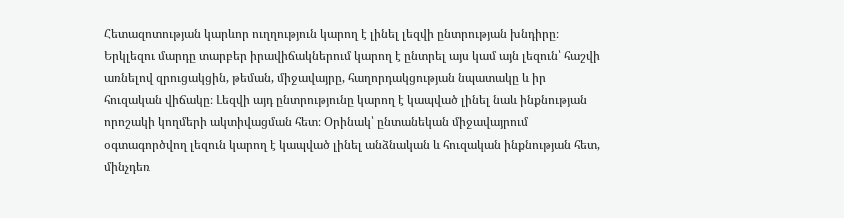Հետազոտության կարևոր ուղղություն կարող է լինել լեզվի ընտրության խնդիրը։ Երկլեզու մարդը տարբեր իրավիճակներում կարող է ընտրել այս կամ այն լեզուն՝ հաշվի առնելով զրուցակցին, թեման, միջավայրը, հաղորդակցության նպատակը և իր հուզական վիճակը։ Լեզվի այդ ընտրությունը կարող է կապված լինել նաև ինքնության որոշակի կողմերի ակտիվացման հետ։ Օրինակ՝ ընտանեկան միջավայրում օգտագործվող լեզուն կարող է կապված լինել անձնական և հուզական ինքնության հետ, մինչդեռ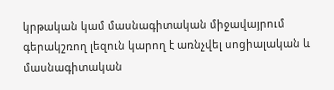կրթական կամ մասնագիտական միջավայրում գերակշռող լեզուն կարող է առնչվել սոցիալական և մասնագիտական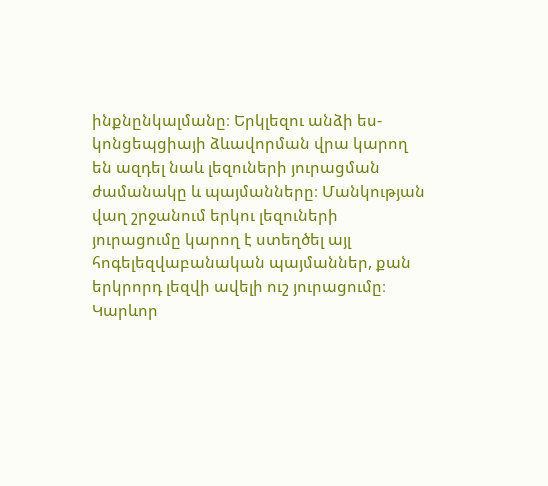ինքնընկալմանը։ Երկլեզու անձի ես-կոնցեպցիայի ձևավորման վրա կարող են ազդել նաև լեզուների յուրացման ժամանակը և պայմանները։ Մանկության վաղ շրջանում երկու լեզուների յուրացումը կարող է ստեղծել այլ հոգելեզվաբանական պայմաններ, քան երկրորդ լեզվի ավելի ուշ յուրացումը։ Կարևոր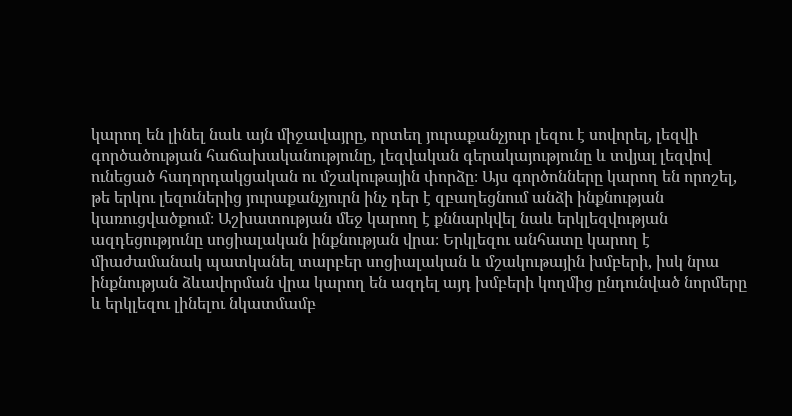կարող են լինել նաև այն միջավայրը, որտեղ յուրաքանչյուր լեզու է սովորել, լեզվի գործածության հաճախականությունը, լեզվական գերակայությունը և տվյալ լեզվով ունեցած հաղորդակցական ու մշակութային փորձը։ Այս գործոնները կարող են որոշել, թե երկու լեզուներից յուրաքանչյուրն ինչ դեր է զբաղեցնում անձի ինքնության կառուցվածքում։ Աշխատության մեջ կարող է քննարկվել նաև երկլեզվության ազդեցությունը սոցիալական ինքնության վրա։ Երկլեզու անհատը կարող է միաժամանակ պատկանել տարբեր սոցիալական և մշակութային խմբերի, իսկ նրա ինքնության ձևավորման վրա կարող են ազդել այդ խմբերի կողմից ընդունված նորմերը և երկլեզու լինելու նկատմամբ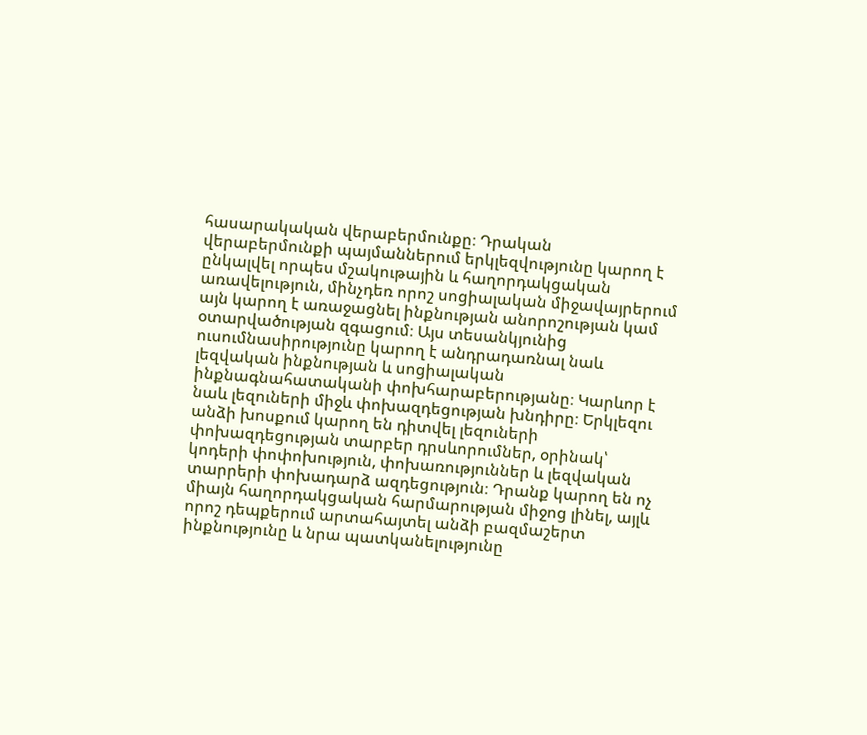հասարակական վերաբերմունքը։ Դրական վերաբերմունքի պայմաններում երկլեզվությունը կարող է ընկալվել որպես մշակութային և հաղորդակցական առավելություն, մինչդեռ որոշ սոցիալական միջավայրերում այն կարող է առաջացնել ինքնության անորոշության կամ օտարվածության զգացում։ Այս տեսանկյունից ուսումնասիրությունը կարող է անդրադառնալ նաև լեզվական ինքնության և սոցիալական ինքնագնահատականի փոխհարաբերությանը։ Կարևոր է նաև լեզուների միջև փոխազդեցության խնդիրը։ Երկլեզու անձի խոսքում կարող են դիտվել լեզուների փոխազդեցության տարբեր դրսևորումներ, օրինակ՝ կոդերի փոփոխություն, փոխառություններ և լեզվական տարրերի փոխադարձ ազդեցություն։ Դրանք կարող են ոչ միայն հաղորդակցական հարմարության միջոց լինել, այլև որոշ դեպքերում արտահայտել անձի բազմաշերտ ինքնությունը և նրա պատկանելությունը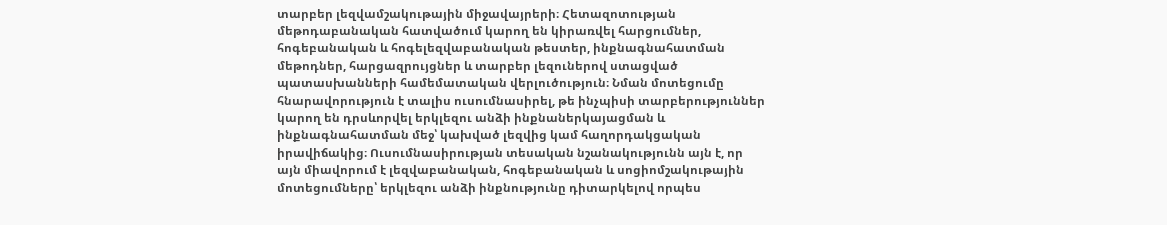տարբեր լեզվամշակութային միջավայրերի։ Հետազոտության մեթոդաբանական հատվածում կարող են կիրառվել հարցումներ, հոգեբանական և հոգելեզվաբանական թեստեր, ինքնագնահատման մեթոդներ, հարցազրույցներ և տարբեր լեզուներով ստացված պատասխանների համեմատական վերլուծություն։ Նման մոտեցումը հնարավորություն է տալիս ուսումնասիրել, թե ինչպիսի տարբերություններ կարող են դրսևորվել երկլեզու անձի ինքնաներկայացման և ինքնագնահատման մեջ՝ կախված լեզվից կամ հաղորդակցական իրավիճակից։ Ուսումնասիրության տեսական նշանակությունն այն է, որ այն միավորում է լեզվաբանական, հոգեբանական և սոցիոմշակութային մոտեցումները՝ երկլեզու անձի ինքնությունը դիտարկելով որպես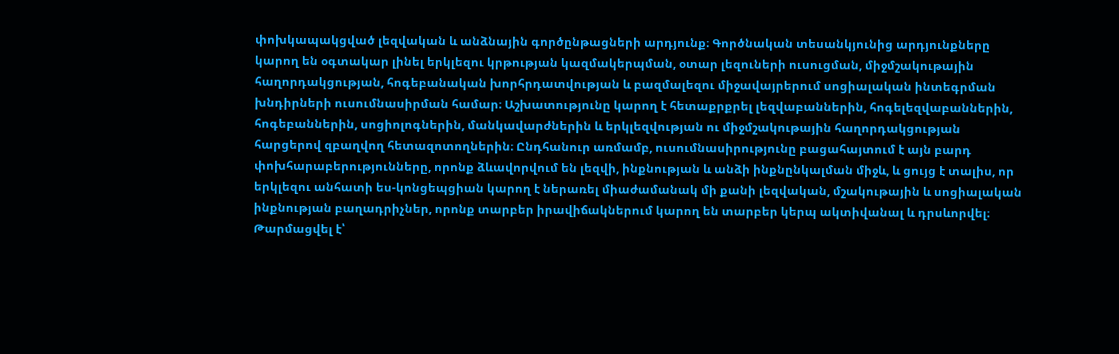փոխկապակցված լեզվական և անձնային գործընթացների արդյունք։ Գործնական տեսանկյունից արդյունքները կարող են օգտակար լինել երկլեզու կրթության կազմակերպման, օտար լեզուների ուսուցման, միջմշակութային հաղորդակցության, հոգեբանական խորհրդատվության և բազմալեզու միջավայրերում սոցիալական ինտեգրման խնդիրների ուսումնասիրման համար։ Աշխատությունը կարող է հետաքրքրել լեզվաբաններին, հոգելեզվաբաններին, հոգեբաններին, սոցիոլոգներին, մանկավարժներին և երկլեզվության ու միջմշակութային հաղորդակցության հարցերով զբաղվող հետազոտողներին։ Ընդհանուր առմամբ, ուսումնասիրությունը բացահայտում է այն բարդ փոխհարաբերությունները, որոնք ձևավորվում են լեզվի, ինքնության և անձի ինքնընկալման միջև, և ցույց է տալիս, որ երկլեզու անհատի ես-կոնցեպցիան կարող է ներառել միաժամանակ մի քանի լեզվական, մշակութային և սոցիալական ինքնության բաղադրիչներ, որոնք տարբեր իրավիճակներում կարող են տարբեր կերպ ակտիվանալ և դրսևորվել։
Թարմացվել է՝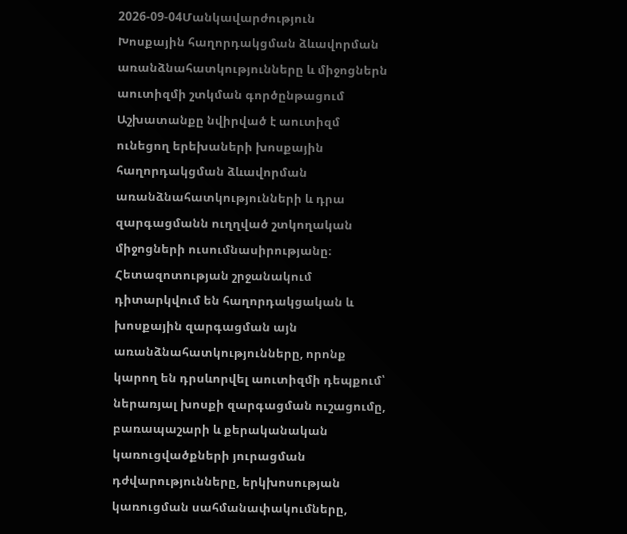2026-09-04Մանկավարժություն
Խոսքային հաղորդակցման ձևավորման առանձնահատկությունները և միջոցներն աուտիզմի շտկման գործընթացում
Աշխատանքը նվիրված է աուտիզմ ունեցող երեխաների խոսքային հաղորդակցման ձևավորման առանձնահատկությունների և դրա զարգացմանն ուղղված շտկողական միջոցների ուսումնասիրությանը։ Հետազոտության շրջանակում դիտարկվում են հաղորդակցական և խոսքային զարգացման այն առանձնահատկությունները, որոնք կարող են դրսևորվել աուտիզմի դեպքում՝ ներառյալ խոսքի զարգացման ուշացումը, բառապաշարի և քերականական կառուցվածքների յուրացման դժվարությունները, երկխոսության կառուցման սահմանափակումները,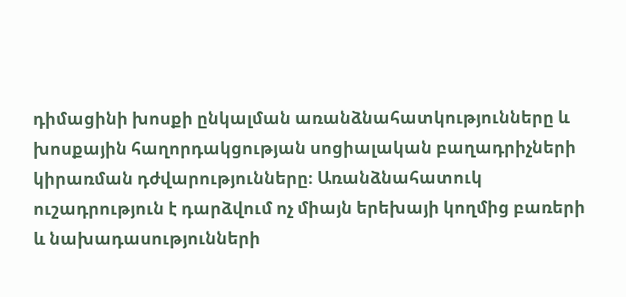դիմացինի խոսքի ընկալման առանձնահատկությունները և խոսքային հաղորդակցության սոցիալական բաղադրիչների կիրառման դժվարությունները։ Առանձնահատուկ ուշադրություն է դարձվում ոչ միայն երեխայի կողմից բառերի և նախադասությունների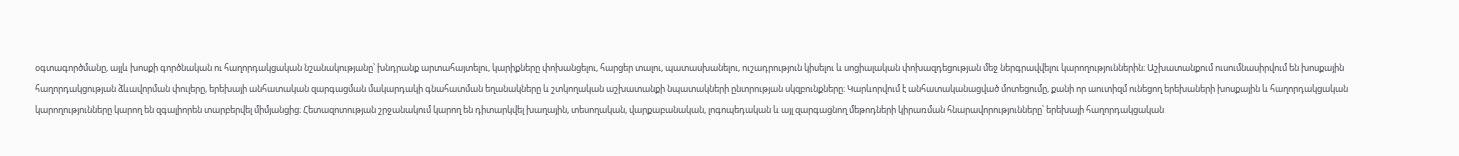օգտագործմանը, այլև խոսքի գործնական ու հաղորդակցական նշանակությանը՝ խնդրանք արտահայտելու, կարիքները փոխանցելու, հարցեր տալու, պատասխանելու, ուշադրություն կիսելու և սոցիալական փոխազդեցության մեջ ներգրավվելու կարողություններին։ Աշխատանքում ուսումնասիրվում են խոսքային հաղորդակցության ձևավորման փուլերը, երեխայի անհատական զարգացման մակարդակի գնահատման եղանակները և շտկողական աշխատանքի նպատակների ընտրության սկզբունքները։ Կարևորվում է անհատականացված մոտեցումը, քանի որ աուտիզմ ունեցող երեխաների խոսքային և հաղորդակցական կարողությունները կարող են զգալիորեն տարբերվել միմյանցից։ Հետազոտության շրջանակում կարող են դիտարկվել խաղային, տեսողական, վարքաբանական, լոգոպեդական և այլ զարգացնող մեթոդների կիրառման հնարավորությունները՝ երեխայի հաղորդակցական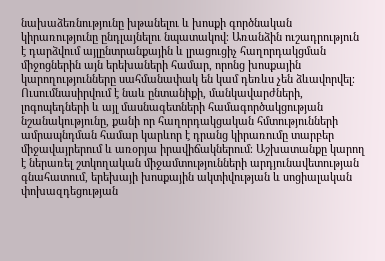նախաձեռնությունը խթանելու և խոսքի գործնական կիրառությունը ընդլայնելու նպատակով։ Առանձին ուշադրություն է դարձվում այլընտրանքային և լրացուցիչ հաղորդակցման միջոցներին այն երեխաների համար, որոնց խոսքային կարողությունները սահմանափակ են կամ դեռևս չեն ձևավորվել։ Ուսումնասիրվում է նաև ընտանիքի, մանկավարժների, լոգոպեդների և այլ մասնագետների համագործակցության նշանակությունը, քանի որ հաղորդակցական հմտությունների ամրապնդման համար կարևոր է դրանց կիրառումը տարբեր միջավայրերում և առօրյա իրավիճակներում։ Աշխատանքը կարող է ներառել շտկողական միջամտությունների արդյունավետության գնահատում, երեխայի խոսքային ակտիվության և սոցիալական փոխազդեցության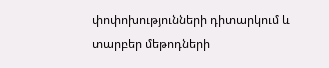փոփոխությունների դիտարկում և տարբեր մեթոդների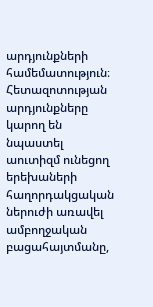արդյունքների համեմատություն։ Հետազոտության արդյունքները կարող են նպաստել աուտիզմ ունեցող երեխաների հաղորդակցական ներուժի առավել ամբողջական բացահայտմանը,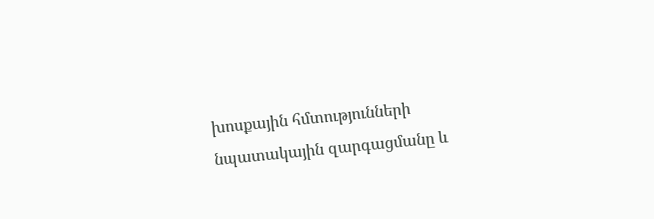խոսքային հմտությունների նպատակային զարգացմանը և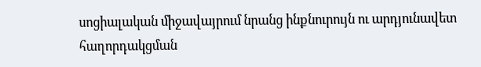սոցիալական միջավայրում նրանց ինքնուրույն ու արդյունավետ հաղորդակցման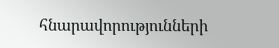հնարավորությունների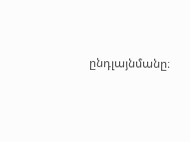ընդլայնմանը։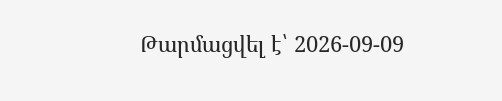Թարմացվել է՝ 2026-09-09